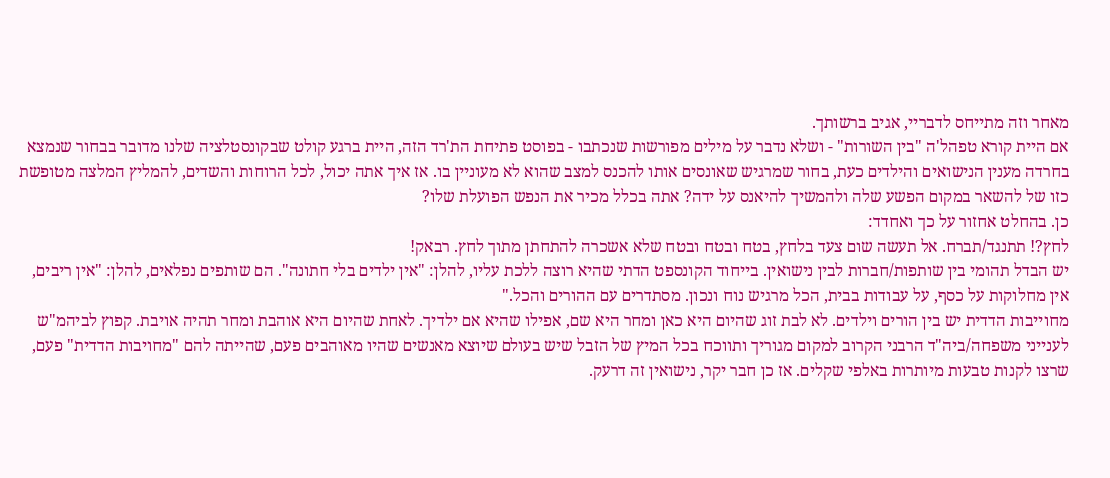מאחר וזה מתייחס לדבריי, אגיב ברשותך.
אם היית קורא טפהל'ה "בין השורות" - ושלא נדבר על מילים מפורשות שנכתבו - בפוסט פתיחת הת'רד הזה, היית ברגע קולט שבקונסטלציה שלנו מדובר בבחור שנמצא בחרדה מענין הנישואים והילדים כעת, בחור שמרגיש שאונסים אותו להכנס למצב שהוא לא מעוניין בו. אז איך אתה יכול, לכל הרוחות והשדים, להמליץ המלצה מטופשת כזו של להשאר במקום הפשע שלה ולהמשיך להיאנס על ידה? אתה בכלל מכיר את הנפש הפועלת שלו?
כן. בהחלט אחזור על כך ואחדד:
לחץ?! תתנגד/תברח. אל תעשה שום צעד בלחץ, בטח ובטח ובטח שלא אשכרה להתחתן מתוך לחץ. רבאק!
יש הבדל תהומי בין שותפות/חברות לבין נישואין. בייחוד הקונספט הדתי שהיא רוצה ללכת עליו, להלן: "אין ילדים בלי חתונה". הם שותפים נפלאים, להלן: "אין ריבים, אין מחלוקות על כסף, על עבודות בבית, הכל מרגיש נוח ונכון. מסתדרים עם ההורים והכל."
מחוייבות הדדית יש בין הורים וילדים. לא לבת זוג שהיום היא כאן ומחר היא שם, אפילו שהיא אם ילדיך. לאחת שהיום היא אוהבת ומחר תהיה אויבת. קפוץ לביהמ"ש לענייני משפחה/ביה"ד הרבני הקרוב למקום מגוריך ותווכח בכל המיץ של הזבל שיש בעולם שיוצא מאנשים שהיו מאוהבים פעם, שהייתה להם "מחויבות הדדית" פעם, שרצו לקנות טבעות מיותרות באלפי שקלים. אז כן חבר יקר, נישואין זה דרעק.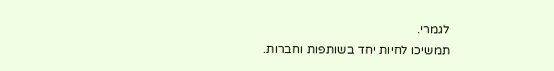לגמרי.
תמשיכו לחיות יחד בשותפות וחברות.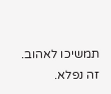תמשיכו לאהוב. זה נפלא.